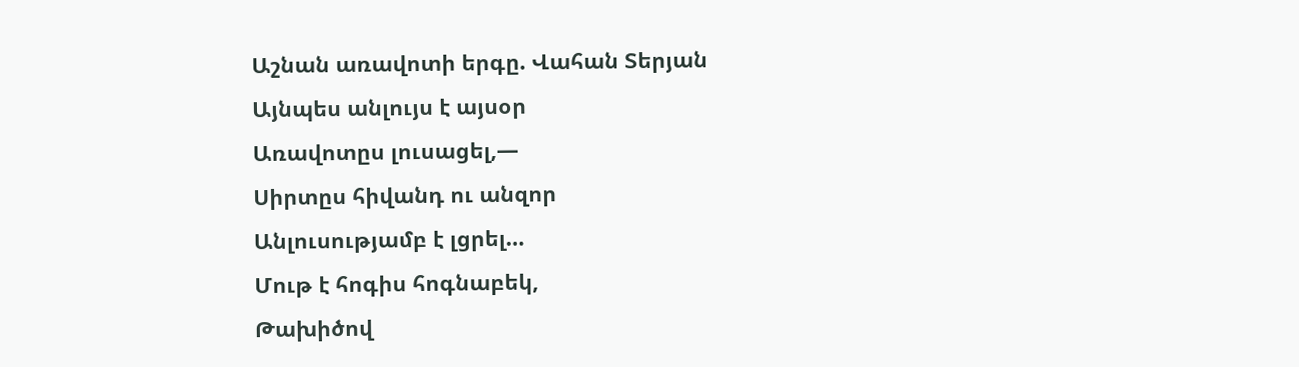Աշնան առավոտի երգը. Վահան Տերյան
Այնպես անլույս է այսօր
Առավոտըս լուսացել,—
Սիրտըս հիվանդ ու անզոր
Անլուսությամբ է լցրել…
Մութ է հոգիս հոգնաբեկ,
Թախիծով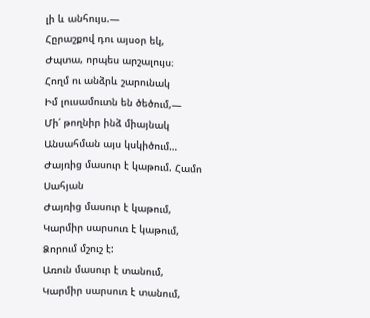լի և անհույս.—
Հըրաշքով դու այսօր եկ,
Ժպտա, որպես արշալույս։
Հողմ ու անձրև շարունակ
Իմ լուսամուտն են ծեծում,—
Մի՛ թողնիր ինձ միայնակ
Անսահման այս կսկիծում…
Ժայռից մասուր է կաթում. Համո Սահյան
Ժայռից մասուր է կաթում,
Կարմիր սարսուռ է կաթում,
Ձորում մշուշ է:
Առուն մասուր է տանում,
Կարմիր սարսուռ է տանում,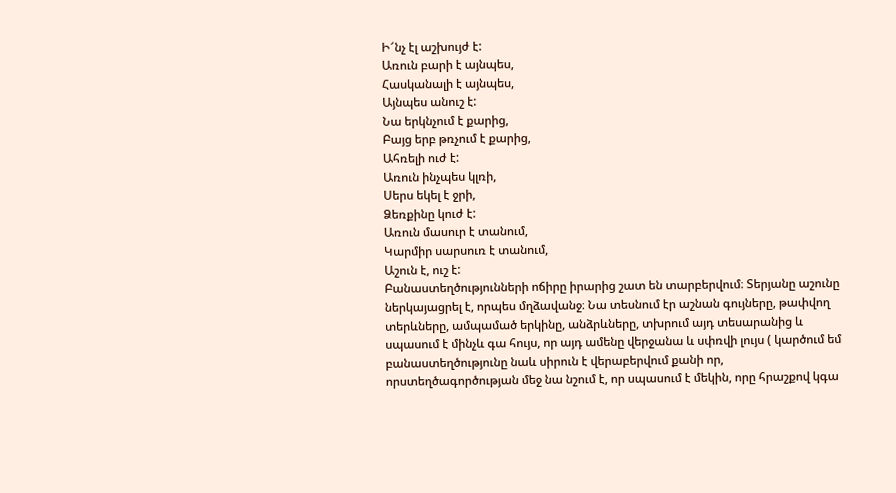Ի՜նչ էլ աշխույժ է:
Առուն բարի է այնպես,
Հասկանալի է այնպես,
Այնպես անուշ է:
Նա երկնչում է քարից,
Բայց երբ թռչում է քարից,
Ահռելի ուժ է:
Առուն ինչպես կլռի,
Սերս եկել է ջրի,
Ձեռքինը կուժ է:
Առուն մասուր է տանում,
Կարմիր սարսուռ է տանում,
Աշուն է, ուշ է:
Բանաստեղծությունների ոճիրը իրարից շատ են տարբերվում։ Տերյանը աշունը ներկայացրել է, որպես մղձավանջ։ Նա տեսնում էր աշնան գույները, թափվող տերևները, ամպամած երկինը, անձրևները, տխրում այդ տեսարանից և սպասում է մինչև գա հույս, որ այդ ամենը վերջանա և սփռվի լույս ( կարծում եմ բանաստեղծությունը նաև սիրուն է վերաբերվում քանի որ, որստեղծագործության մեջ նա նշում է, որ սպասում է մեկին, որը հրաշքով կգա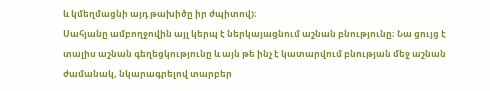և կմեղմացնի այդ թախիծը իր ժպիտով)։
Սահյանը ամբողջովին այլ կերպ է ներկայացնում աշնան բնությունը։ Նա ցույց է տալիս աշնան գեղեցկությունը և այն թե ինչ է կատարվում բնության մեջ աշնան ժամանակ, նկարագրելով տարբեր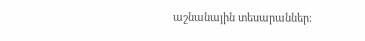աշնանային տեսարաններ։